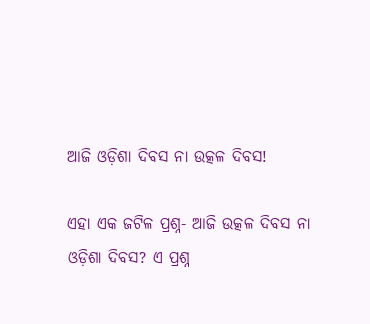ଆଜି ଓଡ଼ିଶା ଦିବସ ନା ଉତ୍କଳ ଦିବସ!

ଏହା ଏକ ଜଟିଳ ପ୍ରଶ୍ନ- ଆଜି ଉତ୍କଳ ଦିବସ ନା ଓଡ଼ିଶା ଦିବସ? ଏ ପ୍ରଶ୍ନ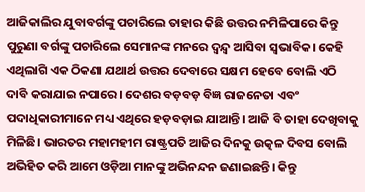ଆଜିକାଲିର ଯୁବାବର୍ଗଙ୍କୁ ପଚାରିଲେ ତାହାର କିଛି ଉତ୍ତର ନମିଳିପାରେ କିନ୍ତୁ ପୁରୁଣା ବର୍ଗଙ୍କୁ ପଚାରିଲେ ସେମାନଙ୍କ ମନରେ ଦ୍ଵନ୍ଦ୍ଵ ଆସିବା ସ୍ଵଭାବିକ। କେହି ଏଥିଲାଗି ଏକ ଠିକଣା ଯଥାର୍ଥ ଉତ୍ତର ଦେବାରେ ସକ୍ଷମ ହେବେ ବୋଲି ଏଠି ଦାବି କରାଯାଇ ନପାରେ। ଦେଶର ବଡ଼ବଡ଼ ବିଜ୍ଞ ରାଜନେତା ଏବଂ ପଦାଧିକାରୀମାନେ ମଧ୍ୟ ଏଥିରେ ହଡ଼ବଡ଼ାଇ ଯାଆନ୍ତି। ଆଜି ବି ତାହା ଦେଖିବାକୁ ମିଳିଛି। ଭାରତର ମହାମହୀମ ରାଷ୍ଟ୍ରପତି ଆଜିର ଦିନକୁ ଉତ୍କଳ ଦିବସ ବୋଲି ଅଭିହିତ କରି ଆମେ ଓଡ଼ିଆ ମାନଙ୍କୁ ଅଭିନନ୍ଦନ ଜଣାଇଛନ୍ତି। କିନ୍ତୁ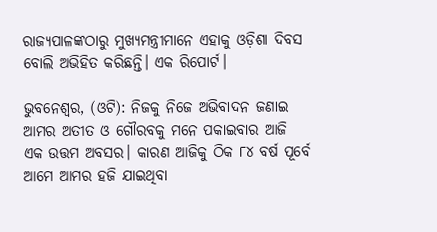ରାଜ୍ୟପାଳଙ୍କଠାରୁ ମୁଖ୍ୟମନ୍ତ୍ରୀମାନେ ଏହାକୁ ଓଡ଼ିଶା ଦିବସ ବୋଲି ଅଭିହିତ କରିଛନ୍ତି। ଏକ ରିପୋର୍ଟ।

ଭୁବନେଶ୍ଵର, (ଓଟି): ନିଜକୁ ନିଜେ ଅଭିବାଦନ ଜଣାଇ ଆମର ଅତୀତ ଓ ଗୌରବକୁ ମନେ ପକାଇବାର ଆଜି ଏକ ଉତ୍ତମ ଅବସର। କାରଣ ଆଜିକୁ ଠିକ ୮୪ ବର୍ଷ ପୂର୍ବେ ଆମେ ଆମର ହଜି ଯାଇଥିବା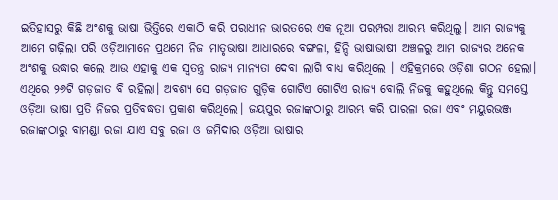ଇତିହାସରୁ କିଛି ଅଂଶକୁ ଭାଷା ଭିତ୍ତିରେ ଏକାଠି କରି ପରାଧୀନ ଭାରତରେ ଏକ ନୂଆ ପରମ୍ପରା ଆରମ୍ଭ କରିଥିଲୁ। ଆମ ରାଜ୍ୟକୁ ଆମେ ଗଢ଼ିଲା ପରି ଓଡ଼ିଆମାନେ ପ୍ରଥମେ ନିଜ ମାତୃଭାଷା ଆଧାରରେ ବଙ୍ଗଳା, ହିନ୍ଦି ଭାଷାଭାଷୀ ଅଞ୍ଚଳରୁ ଆମ ରାଜ୍ୟର ଅନେକ ଅଂଶକୁ ଉଦ୍ଧାର କଲେ ଆଉ ଏହାକୁ ଏକ ସ୍ଵତନ୍ତ୍ର ରାଜ୍ୟ ମାନ୍ୟତା ଦେବା ଲାଗି ବାଧ୍ୟ କରିଥିଲେ । ଏହିକ୍ରମରେ ଓଡ଼ିଶା ଗଠନ ହେଲା। ଏଥିରେ ୨୬ଟି ଗଡ଼ଜାତ ବି ରହିଲା। ଅବଶ୍ୟ ସେ ଗଡ଼ଜାତ ଗୁଡ଼ିକ ଗୋଟିଏ ଗୋଟିଏ ରାଜ୍ୟ ବୋଲି ନିଜକୁ କହୁଥିଲେ କିନ୍ତୁ ସମସ୍ତେ ଓଡ଼ିଆ ଭାଷା ପ୍ରତି ନିଜର ପ୍ରତିବଦ୍ଧତା ପ୍ରକାଶ କରିଥିଲେ। ଜୟପୁର ରଜାଙ୍କଠାରୁ ଆରମ୍ଭ କରି ପାରଳା ରଜା ଏବଂ ମୟୁରଭଞ୍ଜ ରଜାଙ୍କଠାରୁ ବାମଣ୍ଡା ରଜା ଯାଏ ସବୁ ରଜା ଓ ଜମିଦାର ଓଡ଼ିଆ ଭାଷାର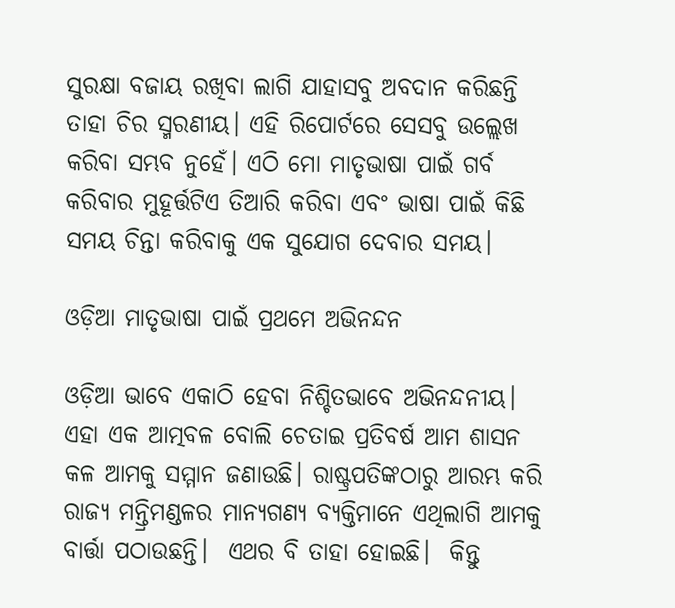ସୁରକ୍ଷା ବଜାୟ ରଖିବା ଲାଗି ଯାହାସବୁ ଅବଦାନ କରିଛନ୍ତି ତାହା ଚିର ସ୍ମରଣୀୟ। ଏହି ରିପୋର୍ଟରେ ସେସବୁ ଉଲ୍ଲେଖ କରିବା ସମ୍ଭବ ନୁହେଁ। ଏଠି ମୋ ମାତୃଭାଷା ପାଇଁ ଗର୍ବ କରିବାର ମୁହୂର୍ତ୍ତଟିଏ ତିଆରି କରିବା ଏବଂ ଭାଷା ପାଇଁ କିଛି ସମୟ ଚିନ୍ତା କରିବାକୁ ଏକ ସୁଯୋଗ ଦେବାର ସମୟ।

ଓଡ଼ିଆ ମାତୃଭାଷା ପାଇଁ ପ୍ରଥମେ ଅଭିନନ୍ଦନ

ଓଡ଼ିଆ ଭାବେ ଏକାଠି ହେବା ନିଶ୍ଚିତଭାବେ ଅଭିନନ୍ଦନୀୟ। ଏହା ଏକ ଆତ୍ମବଳ ବୋଲି ଚେତାଇ ପ୍ରତିବର୍ଷ ଆମ ଶାସନ କଳ ଆମକୁ ସମ୍ମାନ ଜଣାଉଛି। ରାଷ୍ଟ୍ରପତିଙ୍କଠାରୁ ଆରମ୍ଭ କରି ରାଜ୍ୟ ମନ୍ତ୍ରିମଣ୍ଡଳର ମାନ୍ୟଗଣ୍ୟ ବ୍ୟକ୍ତିମାନେ ଏଥିଲାଗି ଆମକୁ ବାର୍ତ୍ତା ପଠାଉଛନ୍ତି।  ଏଥର ବି ତାହା ହୋଇଛି।  କିନ୍ତୁ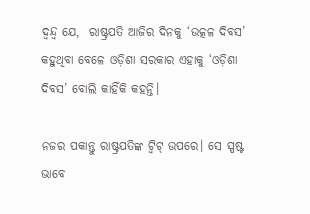ଦ୍ଵନ୍ଦ୍ଵ ଯେ,  ରାଷ୍ଟ୍ରପତି ଆଜିର ଦିନକୁ ‘ଉତ୍କଳ ଦିବସ’ କହୁଥିବା ବେଳେ ଓଡ଼ିଶା ସରକାର ଏହାକୁ ‘ଓଡ଼ିଶା ଦିବସ’ ବୋଲି କାହିଁକି କହନ୍ତି।

ନଜର ପକାନ୍ତୁ ରାଷ୍ଟ୍ରପତିଙ୍କ ଟ୍ବିଟ୍‌ ଉପରେ। ସେ ସ୍ପଷ୍ଟ ଭାବେ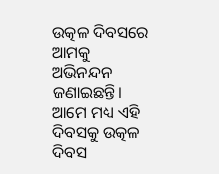ଉତ୍କଳ ଦିବସରେ ଆମକୁ ଅଭିନନ୍ଦନ ଜଣାଇଛନ୍ତି। ଆମେ ମଧ୍ୟ ଏହି ଦିବସକୁ ଉତ୍କଳ ଦିବସ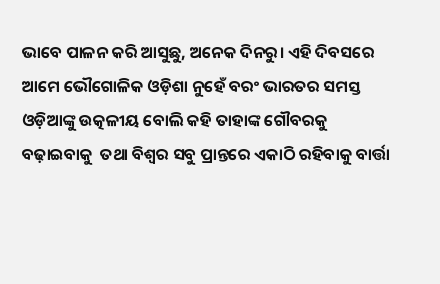ଭାବେ ପାଳନ କରି ଆସୁଛୁ, ଅନେକ ଦିନରୁ। ଏହି ଦିବସରେ ଆମେ ଭୌଗୋଳିକ ଓଡ଼ିଶା ନୁହେଁ ବରଂ ଭାରତର ସମସ୍ତ ଓଡ଼ିଆଙ୍କୁ ଉତ୍କଳୀୟ ବୋଲି କହି ତାହାଙ୍କ ଗୌବରକୁ ବଢ଼ାଇବାକୁ  ତଥା ବିଶ୍ଵର ସବୁ ପ୍ରାନ୍ତରେ ଏକାଠି ରହିବାକୁ ବାର୍ତ୍ତା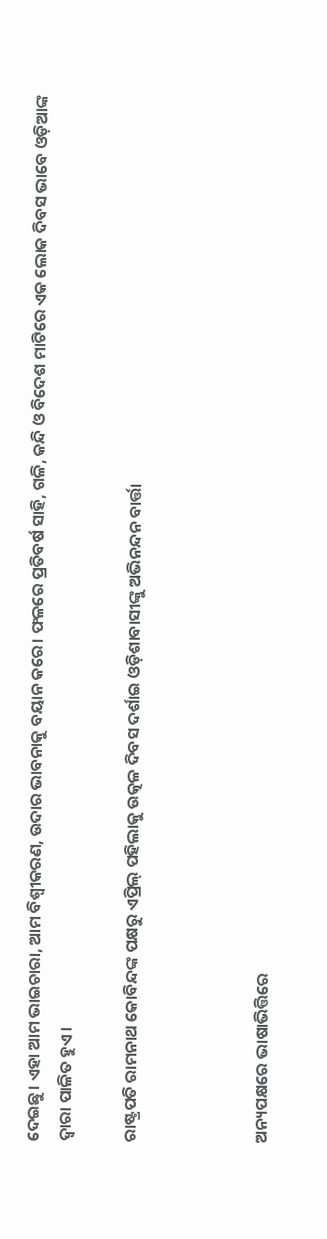ଦେଇଛୁ। ଏହା ଆମ ଭାଇଚାରା, ଆମ ବିଶ୍ଵୀକରଣ, ଉଦାର ଭାବନାକୁ ବୟାନ କରେ। ଫଳରେ ପ୍ରତିବର୍ଷ ସାହି, ଗଳି, କନ୍ଦି ଓ ବିଦେଶ ମାଟିରେ ଏକ ଲୋକ ଦିବସ ଭାବେ ଓଡ଼ିଆଙ୍କ ଦ୍ଵାରା ପାଳିତ ହୁଏ।

ରାଷ୍ଟ୍ରପତି ରାମନାଥ କୋବିନ୍ଦଙ୍କ ପକ୍ଷରୁ ଏପ୍ରିଲ୍‌ ପହିଲାକୁ ଉତ୍କଳ ଦିବସ ଦର୍ଶାଇ ଓଡ଼ିଶାବାସୀଙ୍କୁ ଅଭିନନ୍ଦନ ବାର୍ତ୍ତା



ଅନ୍ୟପକ୍ଷରେ ଭାଷାଭିତ୍ତିରେ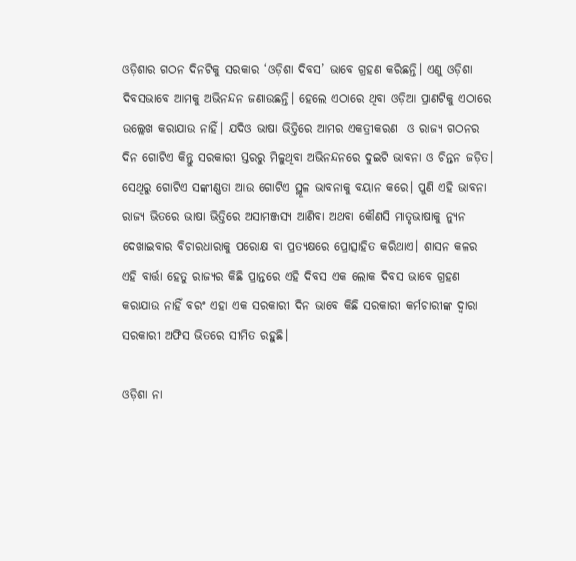ଓଡ଼ିଶାର ଗଠନ ଦିନଟିକୁ ସରକାର ‘ଓଡ଼ିଶା ଦିବସ’ ଭାବେ ଗ୍ରହଣ କରିଛନ୍ତି। ଏଣୁ ଓଡ଼ିଶା ଦିବସଭାବେ ଆମକୁ ଅଭିନନ୍ଦନ ଜଣାଉଛନ୍ତି। ହେଲେ ଏଠାରେ ଥିବା ଓଡ଼ିଆ ପ୍ରାଣଟିକୁ ଏଠାରେ ଉଲ୍ଲେଖ କରାଯାଉ ନାହିଁ। ଯଦିଓ ଭାଷା ଭିତ୍ତିରେ ଆମର ଏକତ୍ରୀକରଣ  ଓ ରାଜ୍ୟ ଗଠନର ଦିନ ଗୋଟିଏ କିନ୍ତୁ ସରକାରୀ ସ୍ତରରୁ ମିଳୁଥିବା ଅଭିନନ୍ଦନରେ ଦୁଇଟି ଭାବନା ଓ ଚିନ୍ତନ ଜଡ଼ିତ। ସେଥିରୁ ଗୋଟିଏ ସଙ୍କୀଣ୍ଣତା ଆଉ ଗୋଟିଏ ସ୍ଥୂଳ ଭାବନାକୁ ବୟାନ କରେ। ପୁଣି ଏହି ଭାବନା ରାଜ୍ୟ ଭିତରେ ଭାଷା ଭିତ୍ତିରେ ଅସାମଞ୍ଜସ୍ୟ ଆଣିବା ଅଥବା କୌଣସି ମାତୃଭାଷାକୁ ନ୍ୟୁନ ଦେଖାଇବାର ବିଚାରଧାରାକୁ ପରୋକ୍ଷ ବା ପ୍ରତ୍ୟକ୍ଷରେ ପ୍ରୋତ୍ସାହିତ କରିଥାଏ। ଶାସନ କଳର ଏହି ବାର୍ତ୍ତା ହେତୁ ରାଜ୍ୟର କିଛି ପ୍ରାନ୍ତରେ ଏହି ଦିବସ ଏକ ଲୋକ ଦିବସ ଭାବେ ଗ୍ରହଣ କରାଯାଉ ନାହିଁ ବରଂ ଏହା ଏକ ସରକାରୀ ଦିନ ଭାବେ କିଛି ସରକାରୀ କର୍ମଚାରୀଙ୍କ ଦ୍ଵାରା ସରକାରୀ ଅଫିସ ଭିତରେ ସୀମିତ ରହୁଛି।

ଓଡ଼ିଶା ନା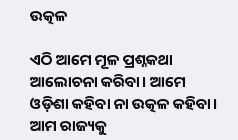ଉତ୍କଳ

ଏଠି ଆମେ ମୂଳ ପ୍ରଶ୍ନକଥା ଆଲୋଚନା କରିବା। ଆମେ ଓଡ଼ିଶା କହିବା ନା ଉତ୍କଳ କହିବା। ଆମ ରାଜ୍ୟକୁ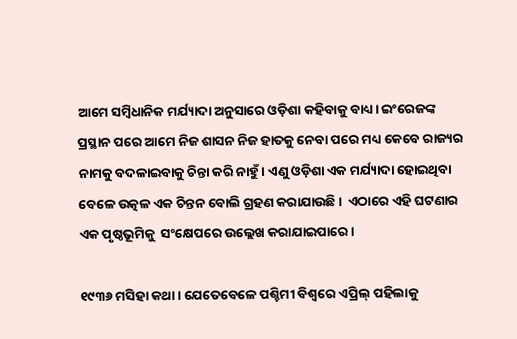ଆମେ ସମ୍ବିଧାନିକ ମର୍ଯ୍ୟାଦା ଅନୁସାରେ ଓଡ଼ିଶା କହିବାକୁ ବାଧ୍ୟ। ଇଂରେଜଙ୍କ ପ୍ରସ୍ଥାନ ପରେ ଆମେ ନିଜ ଶାସନ ନିଜ ହାତକୁ ନେବା ପରେ ମଧ୍ୟ କେବେ ରାଜ୍ୟର ନାମକୁ ବଦଳାଇବାକୁ ଚିନ୍ତା କରି ନାହୁଁ। ଏଣୁ ଓଡ଼ିଶା ଏକ ମର୍ଯ୍ୟାଦା ହୋଇଥିବା ବେଳେ ଉତ୍କଳ ଏକ ଚିନ୍ତନ ବୋଲି ଗ୍ରହଣ କରାଯାଉଛି।  ଏଠାରେ ଏହି ଘଟଣାର ଏକ ପୃଷ୍ଠଭୂମିକୁ  ସଂକ୍ଷେପରେ ଉଲ୍ଲେଖ କରାଯାଇପାରେ।

୧୯୩୬ ମସିହା କଥା। ଯେତେବେଳେ ପଶ୍ଚିମୀ ବିଶ୍ଵରେ ଏପ୍ରିଲ୍‌ ପହିଲାକୁ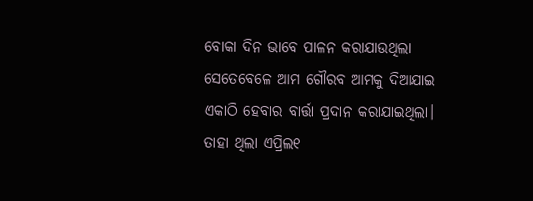ବୋକା ଦିନ ଭାବେ ପାଳନ କରାଯାଉଥିଲା ସେତେବେଳେ ଆମ ଗୌରବ ଆମକୁ ଦିଆଯାଇ ଏକାଠି ହେବାର ବାର୍ତ୍ତା ପ୍ରଦାନ କରାଯାଇଥିଲା। ତାହା ଥିଲା ଏପ୍ରିଲ୧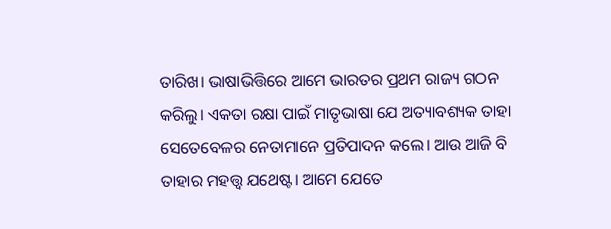ତାରିଖ। ଭାଷାଭିତ୍ତିରେ ଆମେ ଭାରତର ପ୍ରଥମ ରାଜ୍ୟ ଗଠନ କରିଲୁ। ଏକତା ରକ୍ଷା ପାଇଁ ମାତୃଭାଷା ଯେ ଅତ୍ୟାବଶ୍ୟକ ତାହା ସେତେବେଳର ନେତାମାନେ ପ୍ରତିପାଦନ କଲେ। ଆଉ ଆଜି ବି ତାହାର ମହତ୍ତ୍ଵ ଯଥେଷ୍ଟ। ଆମେ ଯେତେ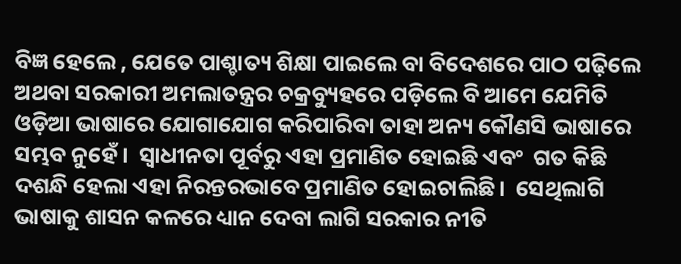ବିଜ୍ଞ ହେଲେ , ଯେତେ ପାଶ୍ଚାତ୍ୟ ଶିକ୍ଷା ପାଇଲେ ବା ବିଦେଶରେ ପାଠ ପଢ଼ିଲେ ଅଥବା ସରକାରୀ ଅମଲାତନ୍ତ୍ରର ଚକ୍ରବ୍ୟୁହରେ ପଡ଼ିଲେ ବି ଆମେ ଯେମିତି ଓଡ଼ିଆ ଭାଷାରେ ଯୋଗାଯୋଗ କରିପାରିବା ତାହା ଅନ୍ୟ କୌଣସି ଭାଷାରେ ସମ୍ଭବ ନୁହେଁ।  ସ୍ଵାଧୀନତା ପୂର୍ବରୁ ଏହା ପ୍ରମାଣିତ ହୋଇଛି ଏବଂ  ଗତ କିଛି ଦଶନ୍ଧି ହେଲା ଏହା ନିରନ୍ତରଭାବେ ପ୍ରମାଣିତ ହୋଇଚାଲିଛି।  ସେଥିଲାଗି ଭାଷାକୁ ଶାସନ କଳରେ ଧ୍ୟାନ ଦେବା ଲାଗି ସରକାର ନୀତି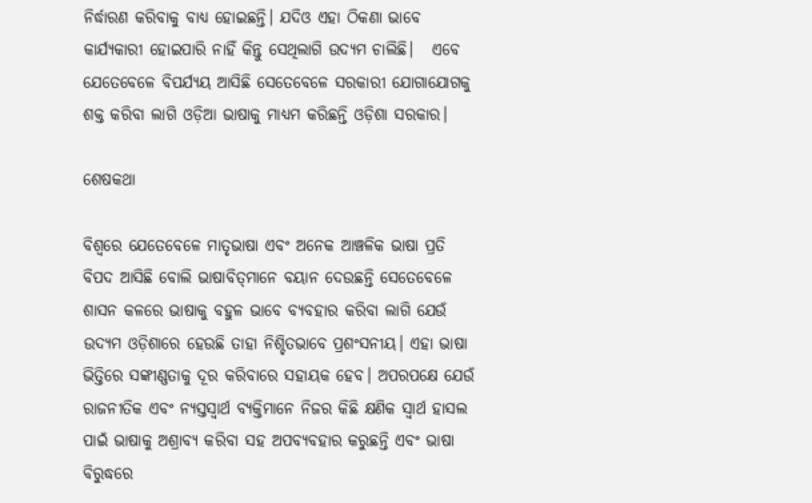ନିର୍ଦ୍ଧାରଣ କରିବାକୁ ବାଧ୍ୟ ହୋଇଛନ୍ତି। ଯଦିଓ ଏହା ଠିକଣା ଭାବେ କାର୍ଯ୍ୟକାରୀ ହୋଇପାରି ନାହିଁ କିନ୍ତୁ ସେଥିଲାଗି ଉଦ୍ୟମ ଚାଲିଛି।   ଏବେ ଯେତେବେଳେ ବିପର୍ଯ୍ୟୟ ଆସିଛି ସେତେବେଳେ ସରକାରୀ ଯୋଗାଯୋଗକୁ ଶକ୍ତ କରିବା ଲାଗି ଓଡ଼ିଆ ଭାଷାକୁ ମାଧ୍ୟମ କରିଛନ୍ତି ଓଡ଼ିଶା ସରକାର।

ଶେଷକଥା

ବିଶ୍ଵରେ ଯେତେବେଳେ ମାତୃଭାଷା ଏବଂ ଅନେକ ଆଞ୍ଚଳିକ ଭାଷା ପ୍ରତି ବିପଦ ଆସିଛି ବୋଲି ଭାଷାବିତ୍‌ମାନେ ବୟାନ ଦେଉଛନ୍ତି ସେତେବେଳେ ଶାସନ କଳରେ ଭାଷାକୁ ବହୁଳ ଭାବେ ବ୍ୟବହାର କରିବା ଲାଗି ଯେଉଁ ଉଦ୍ୟମ ଓଡ଼ିଶାରେ ହେଉଛି ତାହା ନିଶ୍ଚିତଭାବେ ପ୍ରଶଂସନୀୟ। ଏହା ଭାଷା ଭିତ୍ତିରେ ସଙ୍କୀଣ୍ଣତାକୁ ଦୂର କରିବାରେ ସହାୟକ ହେବ। ଅପରପକ୍ଷେ ଯେଉଁ ରାଜନୀତିକ ଏବଂ ନ୍ୟସ୍ତସ୍ଵାର୍ଥ ବ୍ୟକ୍ତିମାନେ ନିଜର କିଛି କ୍ଷଣିକ ସ୍ଵାର୍ଥ ହାସଲ ପାଇଁ ଭାଷାକୁ ଅଶ୍ରାବ୍ୟ କରିବା ସହ ଅପବ୍ୟବହାର କରୁଛନ୍ତି ଏବଂ ଭାଷା ବିରୁଦ୍ଧରେ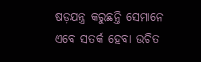ଷଡ଼ଯନ୍ତ୍ର କରୁଛନ୍ତି ସେମାନେ ଏବେ ସତର୍କ ହେବା ଉଚିତ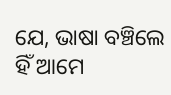ଯେ, ଭାଷା ବଞ୍ଚିଲେ ହିଁ ଆମେ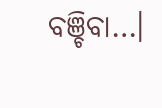ବଞ୍ଚିବା…।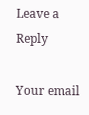Leave a Reply

Your email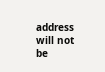address will not be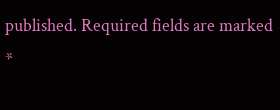published. Required fields are marked *